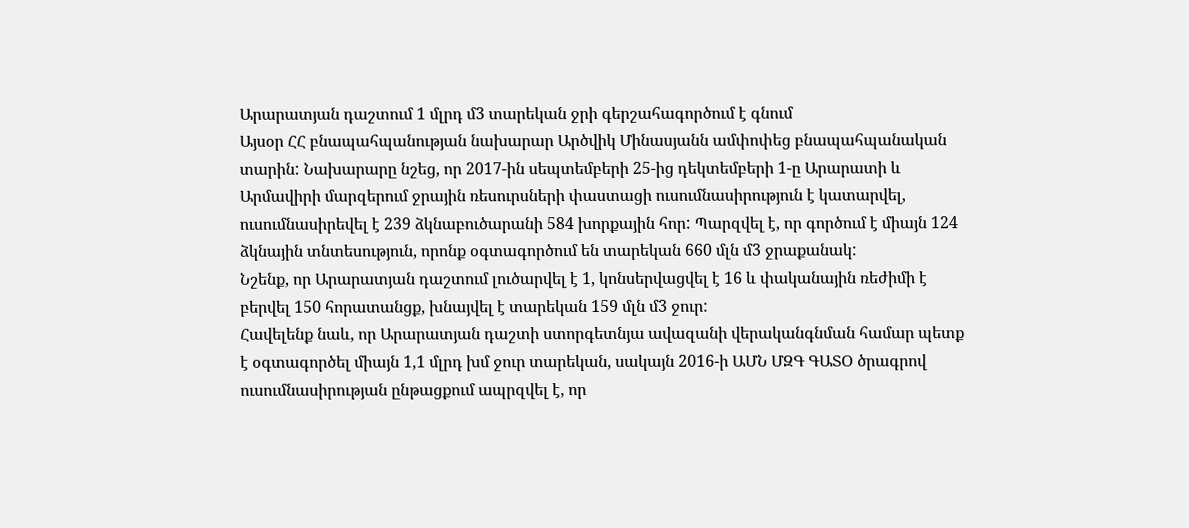Արարատյան դաշտում 1 մլրդ մ3 տարեկան ջրի գերշահագործում է գնում
Այսօր ՀՀ բնապահպանության նախարար Արծվիկ Մինասյանն ամփոփեց բնապահպանական տարին: Նախարարը նշեց, որ 2017-ին սեպտեմբերի 25-ից դեկտեմբերի 1-ը Արարատի և Արմավիրի մարզերում ջրային ռեսուրսների փաստացի ուսումնասիրություն է կատարվել, ուսումնասիրեվել է 239 ձկնաբուծարանի 584 խորքային հոր: Պարզվել է, որ գործում է միայն 124 ձկնային տնտեսություն, որոնք օգտագործում են տարեկան 660 մլն մ3 ջրաքանակ:
Նշենք, որ Արարատյան դաշտում լուծարվել է 1, կոնսերվացվել է 16 և փականային ռեժիմի է բերվել 150 հորատանցք, խնայվել է տարեկան 159 մլն մ3 ջուր:
Հավելենք նաև, որ Արարատյան դաշտի ստորգետնյա ավազանի վերականգնման համար պետք է օգտագործել միայն 1,1 մլրդ խմ ջուր տարեկան, սակայն 2016-ի ԱՄՆ ՄԶԳ ԳԱՏՕ ծրագրով ուսումնասիրության ընթացքում ապրզվել է, որ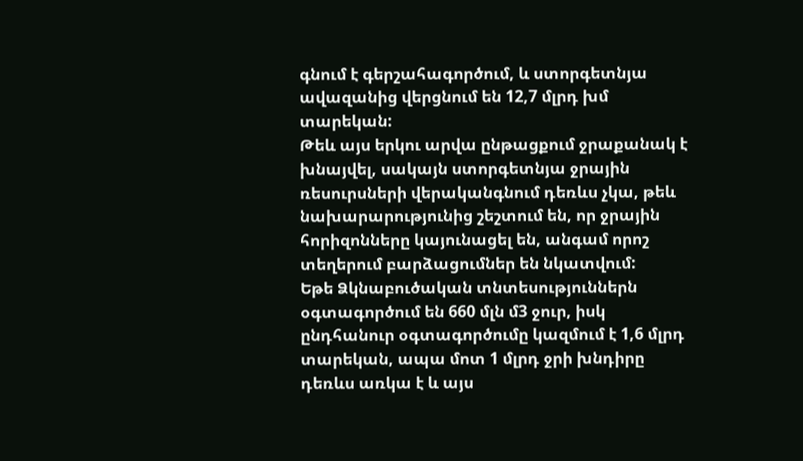գնում է գերշահագործում, և ստորգետնյա ավազանից վերցնում են 12,7 մլրդ խմ տարեկան:
Թեև այս երկու արվա ընթացքում ջրաքանակ է խնայվել, սակայն ստորգետնյա ջրային ռեսուրսների վերականգնում դեռևս չկա, թեև նախարարությունից շեշտում են, որ ջրային հորիզոնները կայունացել են, անգամ որոշ տեղերում բարձացումներ են նկատվում:
Եթե Ձկնաբուծական տնտեսություններն օգտագործում են 660 մլն մ3 ջուր, իսկ ընդհանուր օգտագործումը կազմում է 1,6 մլրդ տարեկան, ապա մոտ 1 մլրդ ջրի խնդիրը դեռևս առկա է և այս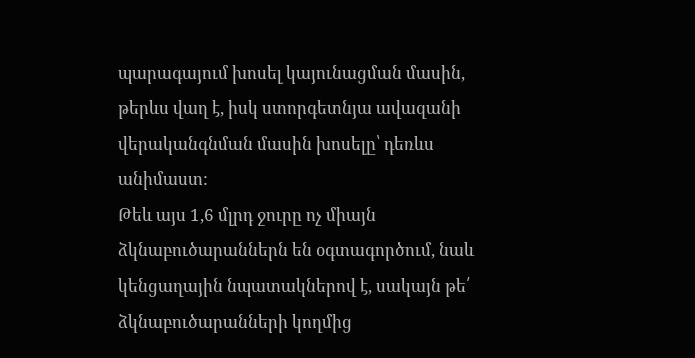պարագայում խոսել կայունացման մասին, թերևս վաղ է, իսկ ստորգետնյա ավազանի վերականգնման մասին խոսելը՝ դեռևս անիմաստ:
Թեև այս 1,6 մլրդ ջուրը ոչ միայն ձկնաբուծարաններն են օգտագործում, նաև կենցաղային նպատակներով է, սակայն թե՛ ձկնաբուծարանների կողմից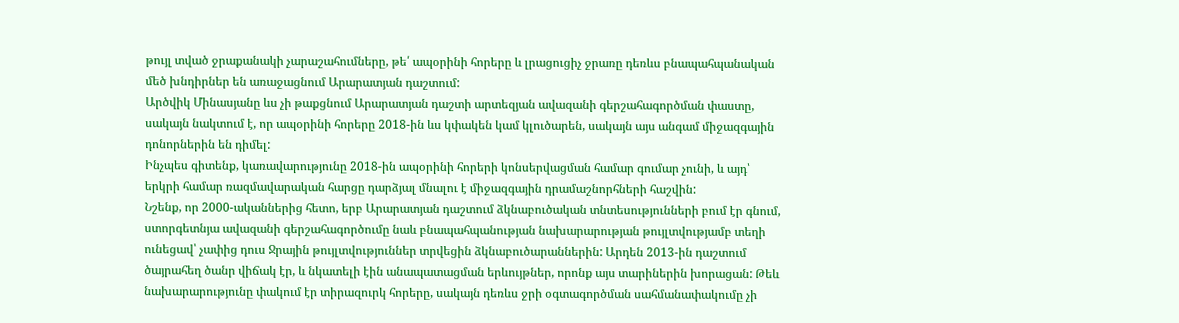թույլ տված ջրաքանակի չարաշահումները, թե՛ ապօրինի հորերը և լրացուցիչ ջրառը դեռևս բնապահպանական մեծ խնդիրներ են առաջացնում Արարատյան դաշտում:
Արծվիկ Մինասյանը ևս չի թաքցնում Արարատյան դաշտի արտեզյան ավազանի գերշահագործման փաստը, սակայն նակտում է, որ ապօրինի հորերը 2018-ին ևս կփակեն կամ կլուծարեն, սակայն այս անգամ միջազգային դոնորներին են դիմել:
Ինչպես գիտենք, կառավարությունը 2018-ին ապօրինի հորերի կոնսերվացման համար գումար չունի, և այդ՝ երկրի համար ռազմավարական հարցը դարձյալ մնալու է միջազգային դրամաշնորհների հաշվին:
Նշենք, որ 2000-ականներից հետո, երբ Արարատյան դաշտում ձկնաբուծական տնտեսությունների բում էր գնում, ստորգետնյա ավազանի գերշահագործումը նաև բնապահպանության նախարարության թույլտվությամբ տեղի ունեցավ՝ չափից դուս Ջրային թույլտվություններ տրվեցին ձկնաբուծարաններին: Արդեն 2013-ին դաշտում ծայրահեղ ծանր վիճակ էր, և նկատելի էին անապատացման երևույթներ, որոնք այս տարիներին խորացան: Թեև նախարարությունը փակում էր տիրազուրկ հորերը, սակայն դեռևս ջրի օգտագործման սահմանափակումը չի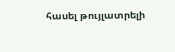հասել թույլատրելի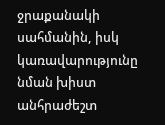ջրաքանակի սահմանին, իսկ կառավարությունը նման խիստ անհրաժեշտ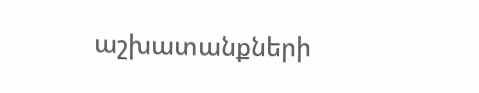աշխատանքների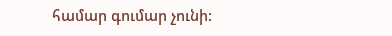համար գումար չունի: